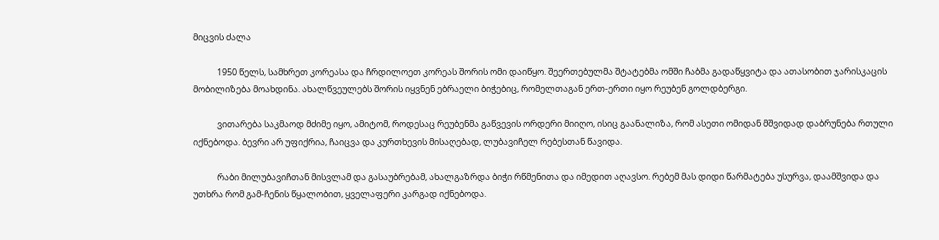მიცვის ძალა

            1950 წელს, სამხრეთ კორეასა და ჩრდილოეთ კორეას შორის ომი დაიწყო. შეერთებულმა შტატებმა ომში ჩაბმა გადაწყვიტა და ათასობით ჯარისკაცის მობილიზება მოახდინა. ახალწვეულებს შორის იყვნენ ებრაელი ბიჭებიც, რომელთაგან ერთ-ერთი იყო რეუბენ გოლდბერგი.

            ვითარება საკმაოდ მძიმე იყო, ამიტომ, როდესაც რეუბენმა გაწვევის ორდერი მიიღო, ისიც გაანალიზა, რომ ასეთი ომიდან მშვიდად დაბრუნება რთული იქნებოდა. ბევრი არ უფიქრია, ჩაიცვა და კურთხევის მისაღებად, ლუბავიჩელ რებესთან წავიდა.

            რაბი მილუბავიჩთან მისვლამ და გასაუბრებამ, ახალგაზრდა ბიჭი რწმენითა და იმედით აღავსო. რებემ მას დიდი წარმატება უსურვა, დაამშვიდა და უთხრა რომ გამ-ჩენის წყალობით, ყველაფერი კარგად იქნებოდა.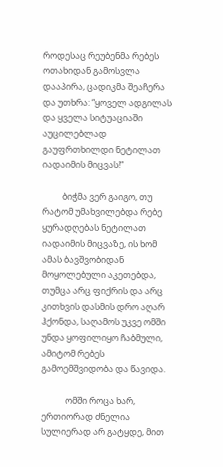როდესაც რეუბენმა რებეს ოთახიდან გამოსვლა დააპირა, ცადიკმა შეაჩერა და უთხრა: “ყოველ ადგილას და ყველა სიტუაციაში აუცილებლად გაუფრთხილდი ნეტილათ იადაიმის მიცვას!“

          ბიჭმა ვერ გაიგო, თუ რატომ უმახვილებდა რებე ყურადღებას ნეტილათ იადაიმის მიცვაზე, ის ხომ ამას ბავშვობიდან მოყოლებული აკეთებდა, თუმცა არც ფიქრის და არც კითხვის დასმის დრო აღარ ჰქონდა, საღამოს უკვე ომში უნდა ყოფილიყო ჩაბმული, ამიტომ რებეს გამოემშვიდობა და წავიდა.

            ომში როცა ხარ, ერთიორად ძნელია სულიერად არ გატყდე, მით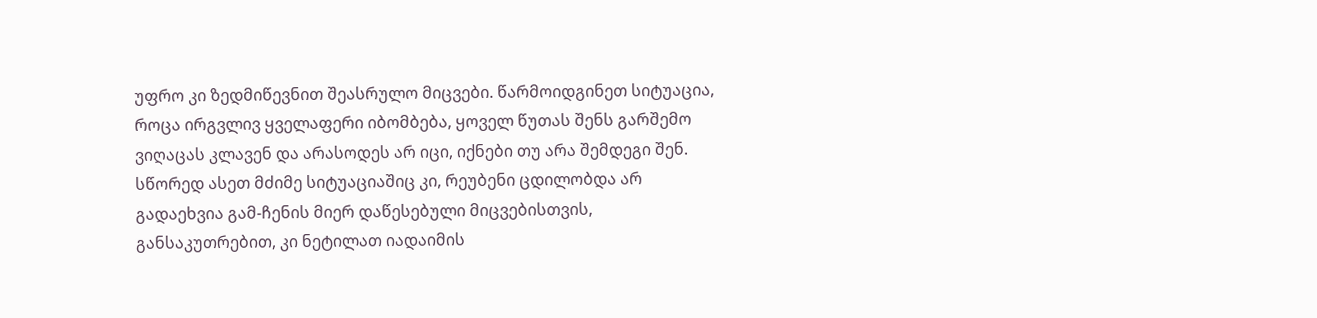უფრო კი ზედმიწევნით შეასრულო მიცვები. წარმოიდგინეთ სიტუაცია, როცა ირგვლივ ყველაფერი იბომბება, ყოველ წუთას შენს გარშემო ვიღაცას კლავენ და არასოდეს არ იცი, იქნები თუ არა შემდეგი შენ. სწორედ ასეთ მძიმე სიტუაციაშიც კი, რეუბენი ცდილობდა არ გადაეხვია გამ-ჩენის მიერ დაწესებული მიცვებისთვის, განსაკუთრებით, კი ნეტილათ იადაიმის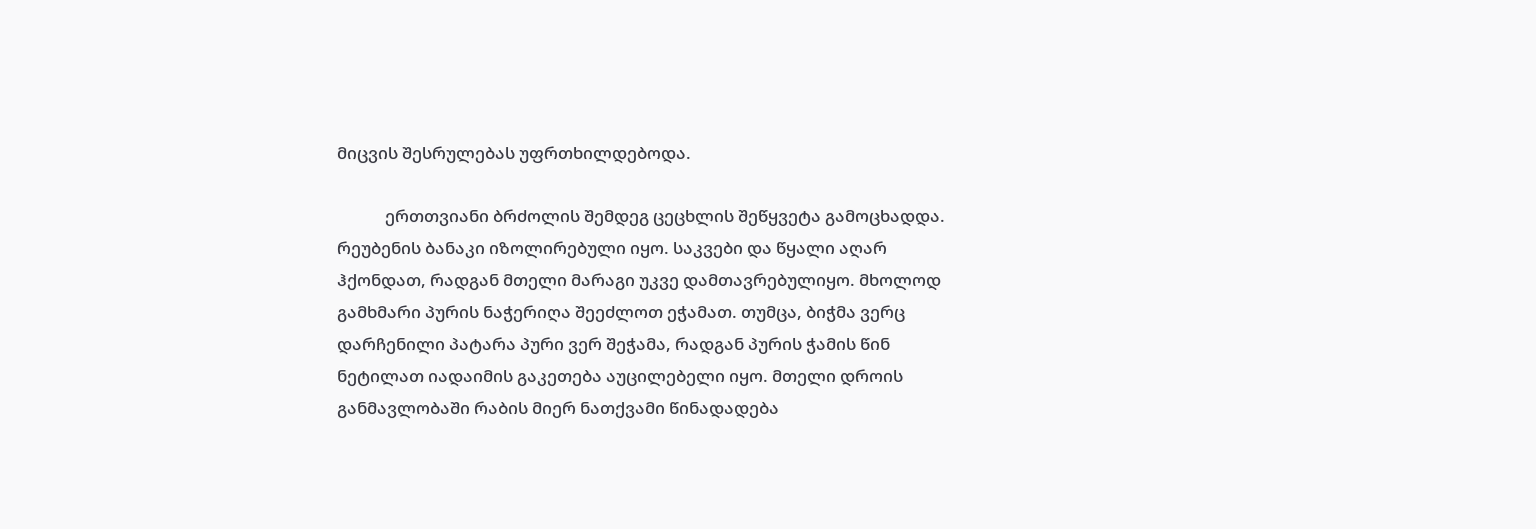მიცვის შესრულებას უფრთხილდებოდა.

            ერთთვიანი ბრძოლის შემდეგ ცეცხლის შეწყვეტა გამოცხადდა. რეუბენის ბანაკი იზოლირებული იყო. საკვები და წყალი აღარ ჰქონდათ, რადგან მთელი მარაგი უკვე დამთავრებულიყო. მხოლოდ გამხმარი პურის ნაჭერიღა შეეძლოთ ეჭამათ. თუმცა, ბიჭმა ვერც  დარჩენილი პატარა პური ვერ შეჭამა, რადგან პურის ჭამის წინ ნეტილათ იადაიმის გაკეთება აუცილებელი იყო. მთელი დროის განმავლობაში რაბის მიერ ნათქვამი წინადადება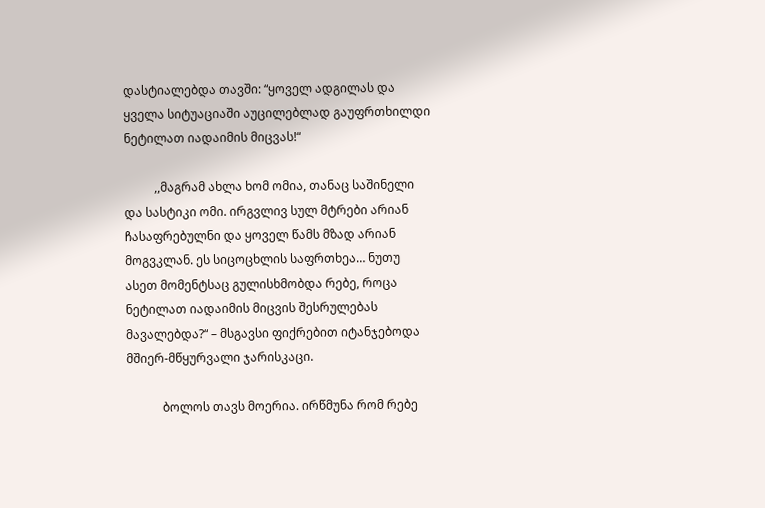დასტიალებდა თავში: “ყოველ ადგილას და ყველა სიტუაციაში აუცილებლად გაუფრთხილდი ნეტილათ იადაიმის მიცვას!“

          ,,მაგრამ ახლა ხომ ომია, თანაც საშინელი და სასტიკი ომი. ირგვლივ სულ მტრები არიან ჩასაფრებულნი და ყოველ წამს მზად არიან მოგვკლან. ეს სიცოცხლის საფრთხეა… ნუთუ ასეთ მომენტსაც გულისხმობდა რებე, როცა ნეტილათ იადაიმის მიცვის შესრულებას მავალებდა?“ – მსგავსი ფიქრებით იტანჯებოდა მშიერ-მწყურვალი ჯარისკაცი.

            ბოლოს თავს მოერია. ირწმუნა რომ რებე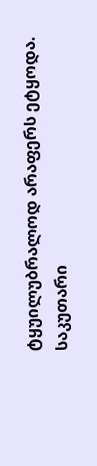ტყუილუბრალოდ არაფერს ეტყოდა. საკუთარი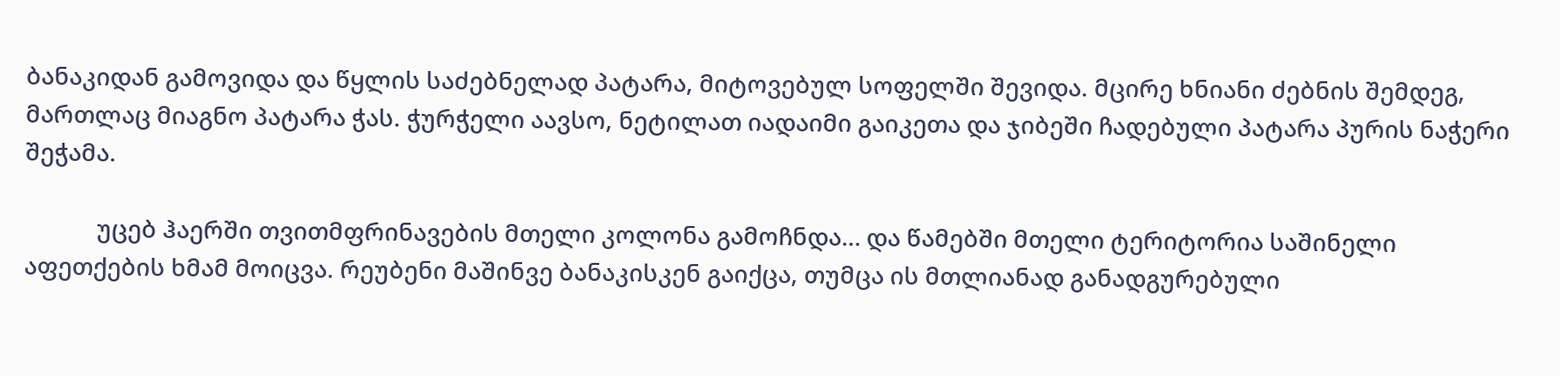ბანაკიდან გამოვიდა და წყლის საძებნელად პატარა, მიტოვებულ სოფელში შევიდა. მცირე ხნიანი ძებნის შემდეგ, მართლაც მიაგნო პატარა ჭას. ჭურჭელი აავსო, ნეტილათ იადაიმი გაიკეთა და ჯიბეში ჩადებული პატარა პურის ნაჭერი შეჭამა.

            უცებ ჰაერში თვითმფრინავების მთელი კოლონა გამოჩნდა… და წამებში მთელი ტერიტორია საშინელი აფეთქების ხმამ მოიცვა. რეუბენი მაშინვე ბანაკისკენ გაიქცა, თუმცა ის მთლიანად განადგურებული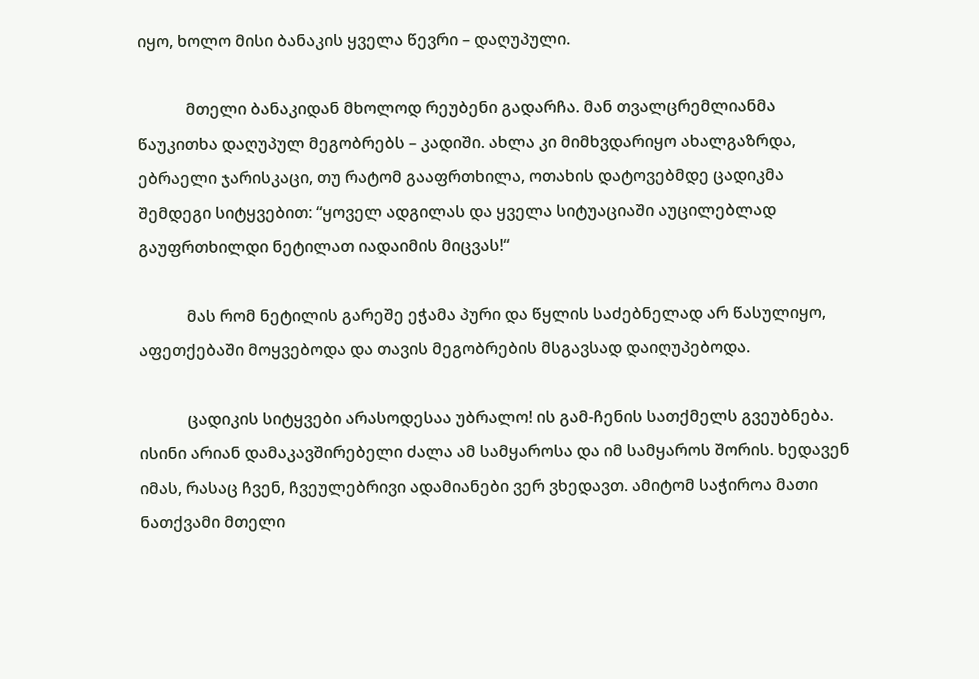იყო, ხოლო მისი ბანაკის ყველა წევრი – დაღუპული.

            მთელი ბანაკიდან მხოლოდ რეუბენი გადარჩა. მან თვალცრემლიანმა წაუკითხა დაღუპულ მეგობრებს – კადიში. ახლა კი მიმხვდარიყო ახალგაზრდა, ებრაელი ჯარისკაცი, თუ რატომ გააფრთხილა, ოთახის დატოვებმდე ცადიკმა შემდეგი სიტყვებით: “ყოველ ადგილას და ყველა სიტუაციაში აუცილებლად გაუფრთხილდი ნეტილათ იადაიმის მიცვას!“

            მას რომ ნეტილის გარეშე ეჭამა პური და წყლის საძებნელად არ წასულიყო, აფეთქებაში მოყვებოდა და თავის მეგობრების მსგავსად დაიღუპებოდა.

            ცადიკის სიტყვები არასოდესაა უბრალო! ის გამ-ჩენის სათქმელს გვეუბნება. ისინი არიან დამაკავშირებელი ძალა ამ სამყაროსა და იმ სამყაროს შორის. ხედავენ იმას, რასაც ჩვენ, ჩვეულებრივი ადამიანები ვერ ვხედავთ. ამიტომ საჭიროა მათი ნათქვამი მთელი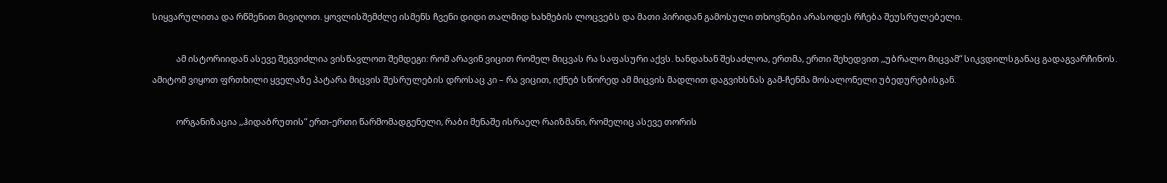სიყვარულითა და რწმენით მივიღოთ. ყოვლისშემძლე ისმენს ჩვენი დიდი თალმიდ ხახმების ლოცვებს და მათი პირიდან გამოსული თხოვნები არასოდეს რჩება შეუსრულებელი.

            ამ ისტორიიდან ასევე შეგვიძლია ვისწავლოთ შემდეგი: რომ არავინ ვიცით რომელ მიცვას რა საფასური აქვს. ხანდახან შესაძლოა, ერთმა, ერთი შეხედვით ,,უბრალო მიცვამ“ სიკვდილსგანაც გადაგვარჩინოს. ამიტომ ვიყოთ ფრთხილი ყველაზე პატარა მიცვის შესრულების დროსაც კი – რა ვიცით, იქნებ სწორედ ამ მიცვის მადლით დაგვიხსნას გამ-ჩენმა მოსალონელი უბედურებისგან.

            ორგანიზაცია ,,ჰიდაბრუთის“ ერთ-ერთი წარმომადგენელი, რაბი მენაშე ისრაელ რაიზმანი, რომელიც ასევე თორის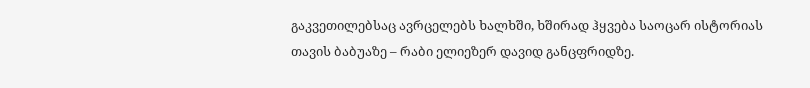გაკვეთილებსაც ავრცელებს ხალხში, ხშირად ჰყვება საოცარ ისტორიას თავის ბაბუაზე – რაბი ელიეზერ დავიდ განცფრიდზე.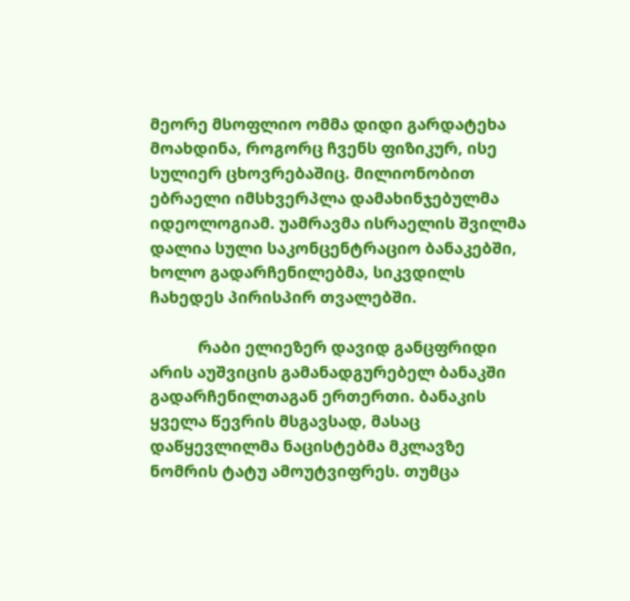მეორე მსოფლიო ომმა დიდი გარდატეხა მოახდინა, როგორც ჩვენს ფიზიკურ, ისე სულიერ ცხოვრებაშიც. მილიონობით ებრაელი იმსხვერპლა დამახინჯებულმა იდეოლოგიამ. უამრავმა ისრაელის შვილმა დალია სული საკონცენტრაციო ბანაკებში, ხოლო გადარჩენილებმა, სიკვდილს ჩახედეს პირისპირ თვალებში.

            რაბი ელიეზერ დავიდ განცფრიდი არის აუშვიცის გამანადგურებელ ბანაკში გადარჩენილთაგან ერთერთი. ბანაკის ყველა წევრის მსგავსად, მასაც დაწყევლილმა ნაცისტებმა მკლავზე ნომრის ტატუ ამოუტვიფრეს. თუმცა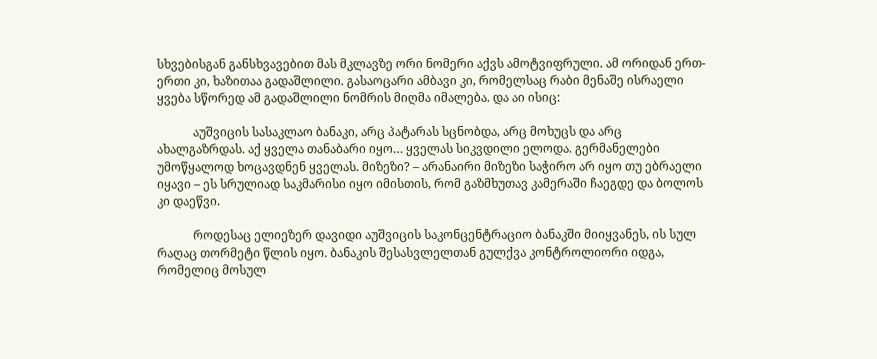სხვებისგან განსხვავებით მას მკლავზე ორი ნომერი აქვს ამოტვიფრული. ამ ორიდან ერთ-ერთი კი, ხაზითაა გადაშლილი. გასაოცარი ამბავი კი, რომელსაც რაბი მენაშე ისრაელი ყვება სწორედ ამ გადაშლილი ნომრის მიღმა იმალება. და აი ისიც:

            აუშვიცის სასაკლაო ბანაკი, არც პატარას სცნობდა, არც მოხუცს და არც ახალგაზრდას. აქ ყველა თანაბარი იყო… ყველას სიკვდილი ელოდა. გერმანელები უმოწყალოდ ხოცავდნენ ყველას. მიზეზი? – არანაირი მიზეზი საჭირო არ იყო თუ ებრაელი იყავი – ეს სრულიად საკმარისი იყო იმისთის, რომ გაზმხუთავ კამერაში ჩაეგდე და ბოლოს კი დაეწვი.

            როდესაც ელიეზერ დავიდი აუშვიცის საკონცენტრაციო ბანაკში მიიყვანეს, ის სულ რაღაც თორმეტი წლის იყო. ბანაკის შესასვლელთან გულქვა კონტროლიორი იდგა, რომელიც მოსულ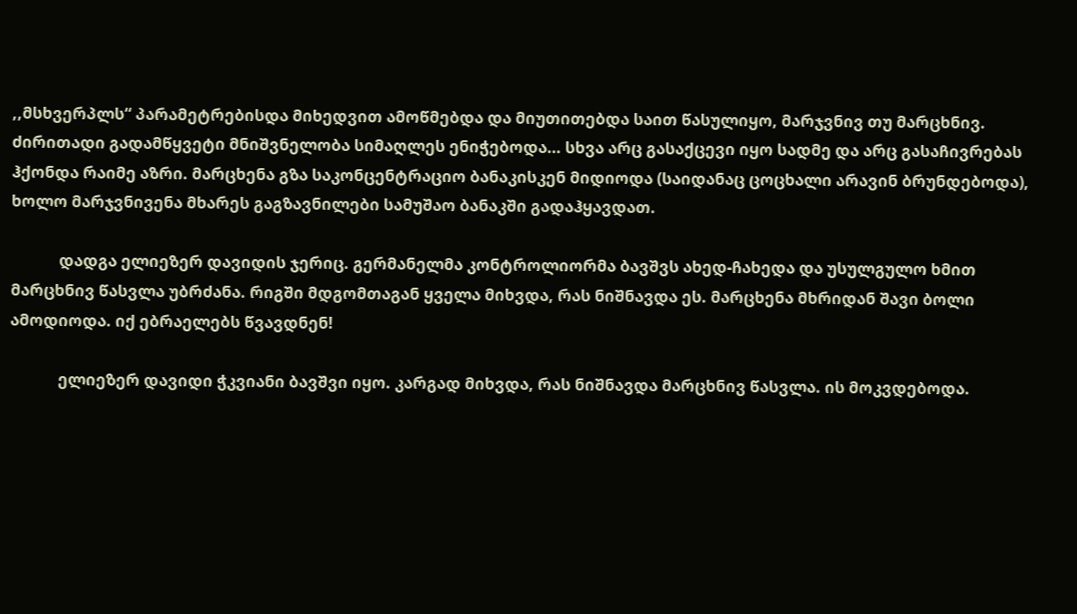,,მსხვერპლს“ პარამეტრებისდა მიხედვით ამოწმებდა და მიუთითებდა საით წასულიყო, მარჯვნივ თუ მარცხნივ. ძირითადი გადამწყვეტი მნიშვნელობა სიმაღლეს ენიჭებოდა… სხვა არც გასაქცევი იყო სადმე და არც გასაჩივრებას ჰქონდა რაიმე აზრი. მარცხენა გზა საკონცენტრაციო ბანაკისკენ მიდიოდა (საიდანაც ცოცხალი არავინ ბრუნდებოდა), ხოლო მარჯვნივენა მხარეს გაგზავნილები სამუშაო ბანაკში გადაჰყავდათ.

            დადგა ელიეზერ დავიდის ჯერიც. გერმანელმა კონტროლიორმა ბავშვს ახედ-ჩახედა და უსულგულო ხმით მარცხნივ წასვლა უბრძანა. რიგში მდგომთაგან ყველა მიხვდა, რას ნიშნავდა ეს. მარცხენა მხრიდან შავი ბოლი ამოდიოდა. იქ ებრაელებს წვავდნენ!

            ელიეზერ დავიდი ჭკვიანი ბავშვი იყო. კარგად მიხვდა, რას ნიშნავდა მარცხნივ წასვლა. ის მოკვდებოდა.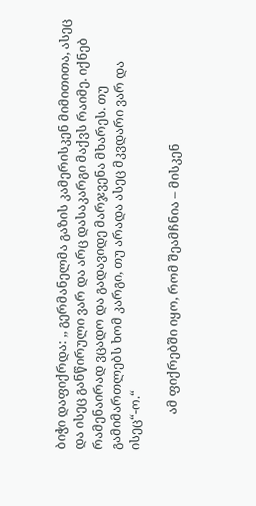ბიჭი დაფიქრდა: ,, გერმანელმა გაზის კამერისკენ მიმითითა, ასეც და ისეც განწირული ვარ და არც დასაკარგი მაქვს რაიმე. იქნებ რამენაირად ვცადო და გადავიდე მარჯვენა მხარეს. თუ გამიმართლებს ხომ კარგი, თუ არადა ასეც მკვდარი ვარ და ისეც“-ო.“

            ამ ფიქრებში იყო, რომ შეამჩნია – მისკენ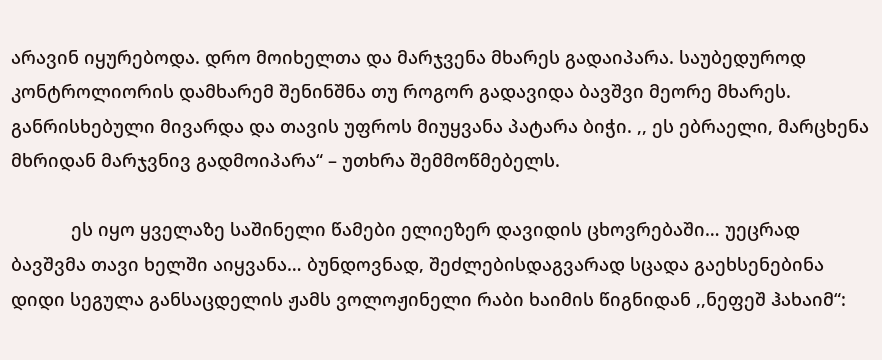არავინ იყურებოდა. დრო მოიხელთა და მარჯვენა მხარეს გადაიპარა. საუბედუროდ კონტროლიორის დამხარემ შენინშნა თუ როგორ გადავიდა ბავშვი მეორე მხარეს. განრისხებული მივარდა და თავის უფროს მიუყვანა პატარა ბიჭი. ,, ეს ებრაელი, მარცხენა მხრიდან მარჯვნივ გადმოიპარა“ – უთხრა შემმოწმებელს.

            ეს იყო ყველაზე საშინელი წამები ელიეზერ დავიდის ცხოვრებაში… უეცრად ბავშვმა თავი ხელში აიყვანა… ბუნდოვნად, შეძლებისდაგვარად სცადა გაეხსენებინა დიდი სეგულა განსაცდელის ჟამს ვოლოჟინელი რაბი ხაიმის წიგნიდან ,,ნეფეშ ჰახაიმ“: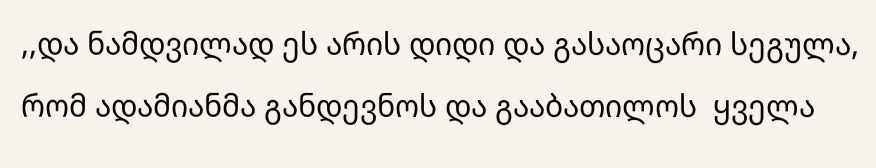,,და ნამდვილად ეს არის დიდი და გასაოცარი სეგულა, რომ ადამიანმა განდევნოს და გააბათილოს  ყველა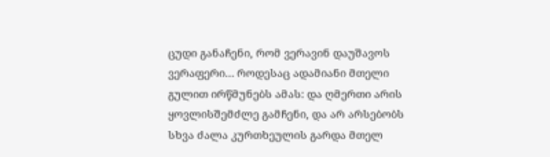ცუდი განაჩენი, რომ ვერავინ დაუშავოს ვერაფერი… როდესაც ადამიანი მთელი გულით ირწმუნებს ამას: და ღმერთი არის ყოვლისშემძლე გამჩენი, და არ არსებობს სხვა ძალა კურთხეულის გარდა მთელ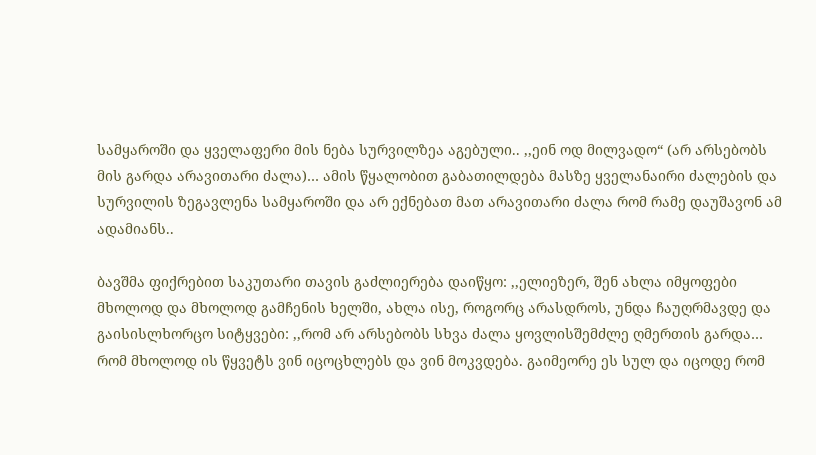სამყაროში და ყველაფერი მის ნება სურვილზეა აგებული.. ,,ეინ ოდ მილვადო“ (არ არსებობს მის გარდა არავითარი ძალა)… ამის წყალობით გაბათილდება მასზე ყველანაირი ძალების და სურვილის ზეგავლენა სამყაროში და არ ექნებათ მათ არავითარი ძალა რომ რამე დაუშავონ ამ ადამიანს..

ბავშმა ფიქრებით საკუთარი თავის გაძლიერება დაიწყო: ,,ელიეზერ, შენ ახლა იმყოფები მხოლოდ და მხოლოდ გამჩენის ხელში, ახლა ისე, როგორც არასდროს, უნდა ჩაუღრმავდე და გაისისლხორცო სიტყვები: ,,რომ არ არსებობს სხვა ძალა ყოვლისშემძლე ღმერთის გარდა… რომ მხოლოდ ის წყვეტს ვინ იცოცხლებს და ვინ მოკვდება. გაიმეორე ეს სულ და იცოდე რომ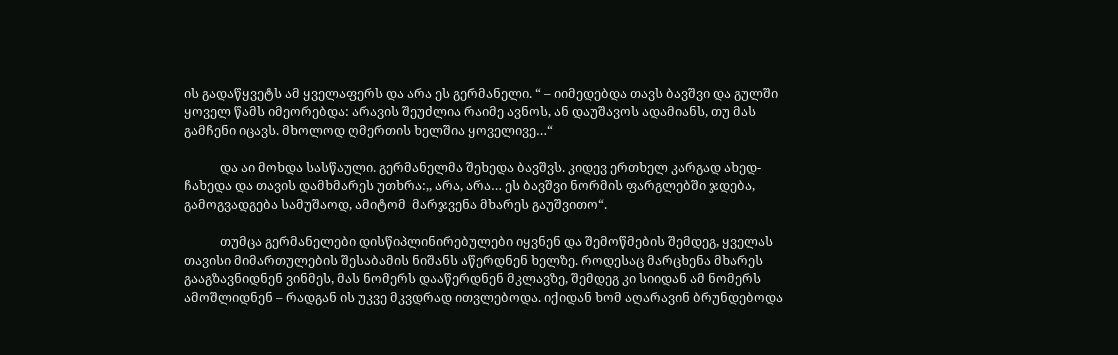ის გადაწყვეტს ამ ყველაფერს და არა ეს გერმანელი. “ – იიმედებდა თავს ბავშვი და გულში ყოველ წამს იმეორებდა: არავის შეუძლია რაიმე ავნოს, ან დაუშავოს ადამიანს, თუ მას გამჩენი იცავს. მხოლოდ ღმერთის ხელშია ყოველივე…“

            და აი მოხდა სასწაული. გერმანელმა შეხედა ბავშვს. კიდევ ერთხელ კარგად ახედ-ჩახედა და თავის დამხმარეს უთხრა:,, არა, არა… ეს ბავშვი ნორმის ფარგლებში ჯდება, გამოგვადგება სამუშაოდ, ამიტომ  მარჯვენა მხარეს გაუშვითო“.

            თუმცა გერმანელები დისწიპლინირებულები იყვნენ და შემოწმების შემდეგ, ყველას თავისი მიმართულების შესაბამის ნიშანს აწერდნენ ხელზე. როდესაც მარცხენა მხარეს გააგზავნიდნენ ვინმეს, მას ნომერს დააწერდნენ მკლავზე, შემდეგ კი სიიდან ამ ნომერს ამოშლიდნენ – რადგან ის უკვე მკვდრად ითვლებოდა. იქიდან ხომ აღარავინ ბრუნდებოდა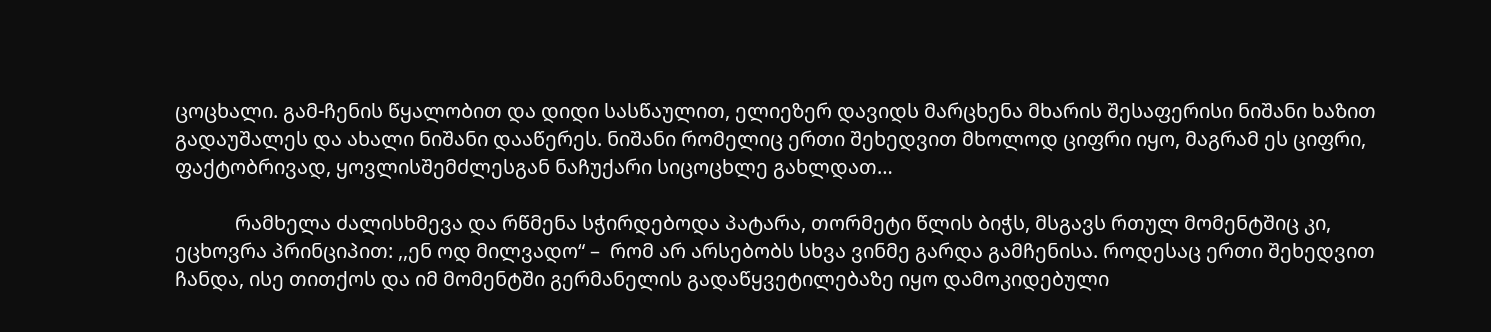ცოცხალი. გამ-ჩენის წყალობით და დიდი სასწაულით, ელიეზერ დავიდს მარცხენა მხარის შესაფერისი ნიშანი ხაზით გადაუშალეს და ახალი ნიშანი დააწერეს. ნიშანი რომელიც ერთი შეხედვით მხოლოდ ციფრი იყო, მაგრამ ეს ციფრი, ფაქტობრივად, ყოვლისშემძლესგან ნაჩუქარი სიცოცხლე გახლდათ…

            რამხელა ძალისხმევა და რწმენა სჭირდებოდა პატარა, თორმეტი წლის ბიჭს, მსგავს რთულ მომენტშიც კი, ეცხოვრა პრინციპით: ,,ენ ოდ მილვადო“ –  რომ არ არსებობს სხვა ვინმე გარდა გამჩენისა. როდესაც ერთი შეხედვით ჩანდა, ისე თითქოს და იმ მომენტში გერმანელის გადაწყვეტილებაზე იყო დამოკიდებული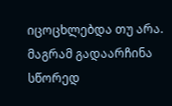იცოცხლებდა თუ არა. მაგრამ გადაარჩინა სწორედ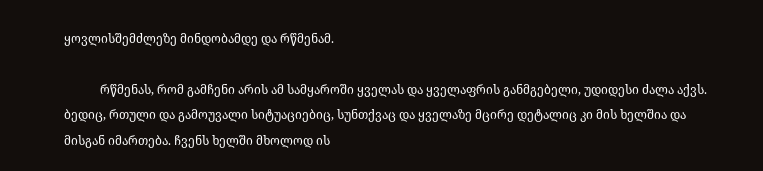ყოვლისშემძლეზე მინდობამდე და რწმენამ.

            რწმენას, რომ გამჩენი არის ამ სამყაროში ყველას და ყველაფრის განმგებელი, უდიდესი ძალა აქვს. ბედიც, რთული და გამოუვალი სიტუაციებიც, სუნთქვაც და ყველაზე მცირე დეტალიც კი მის ხელშია და მისგან იმართება. ჩვენს ხელში მხოლოდ ის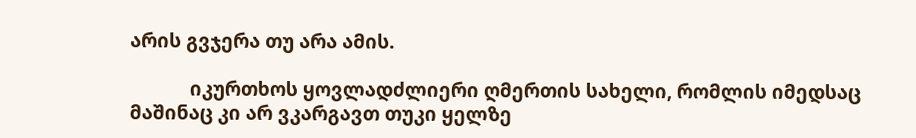არის გვჯერა თუ არა ამის.

            იკურთხოს ყოვლადძლიერი ღმერთის სახელი, რომლის იმედსაც მაშინაც კი არ ვკარგავთ თუკი ყელზე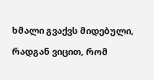ხმალი გვაქვს მიდებული, რადგან ვიცით, რომ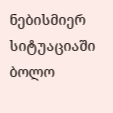ნებისმიერ სიტუაციაში ბოლო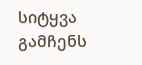სიტყვა გამჩენს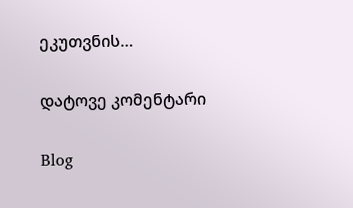ეკუთვნის…

დატოვე კომენტარი

Blog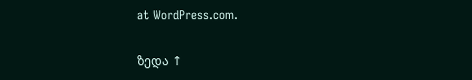at WordPress.com.

ზედა ↑